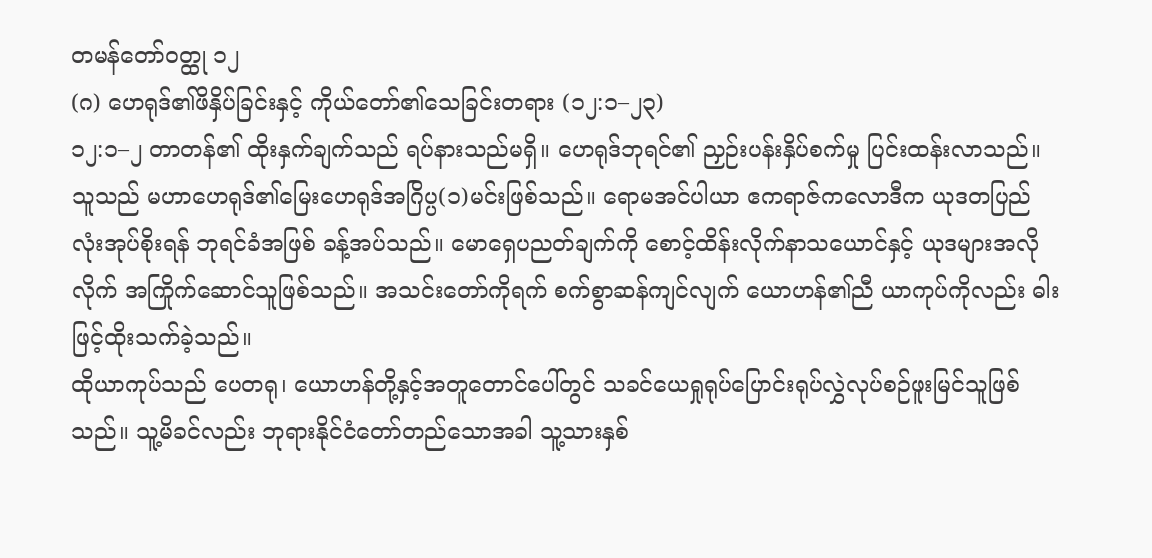တမန်တော်ဝတ္ထု ၁၂
(ဂ) ဟေရုဒ်၏ဖိနှိပ်ခြင်းနှင့် ကိုယ်တော်၏သေခြင်းတရား (၁၂:၁–၂၃)
၁၂:၁–၂ တာတန်၏ ထိုးနှက်ချက်သည် ရပ်နားသည်မရှိ။ ဟေရုဒ်ဘုရင်၏ ညှဉ်းပန်းနှိပ်စက်မှု ပြင်းထန်းလာသည်။ သူသည် မဟာဟေရုဒ်၏မြေးဟေရုဒ်အဂြိပ္ပ(၁)မင်းဖြစ်သည်။ ရောမအင်ပါယာ ဧကရာဇ်ကလောဒီက ယုဒတပြည်လုံးအုပ်စိုးရန် ဘုရင်ခံအဖြစ် ခန့်အပ်သည်။ မောရှေပညတ်ချက်ကို စောင့်ထိန်းလိုက်နာသယောင်နှင့် ယုဒများအလိုလိုက် အကြိုက်ဆောင်သူဖြစ်သည်။ အသင်းတော်ကိုရက် စက်စွာဆန်ကျင်လျက် ယောဟန်၏ညီ ယာကုပ်ကိုလည်း ဓါးဖြင့်ထိုးသက်ခဲ့သည်။
ထိုယာကုပ်သည် ပေတရု၊ ယောဟန်တို့နှင့်အတူတောင်ပေါ်တွင် သခင်ယေရှုရုပ်ပြောင်းရုပ်လွှဲလုပ်စဉ်ဖူးမြင်သူဖြစ်သည်။ သူ့မိခင်လည်း ဘုရားနိုင်ငံတော်တည်သောအခါ သူ့သားနှစ်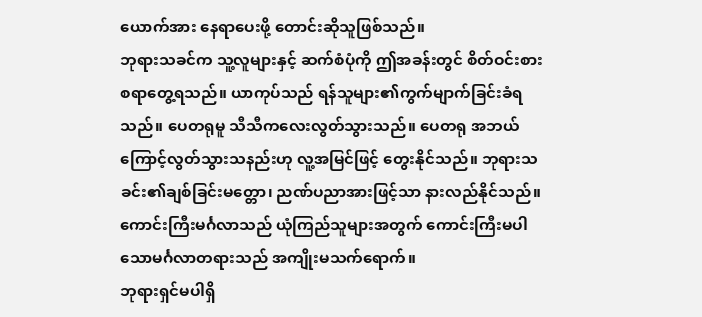ယောက်အား နေရာပေးဖို့ တောင်းဆိုသူဖြစ်သည်။
ဘုရားသခင်က သူ့လူများနှင့် ဆက်စံပုံကို ဤအခန်းတွင် စိတ်ဝင်းစားစရာတွေ့ရသည်။ ယာကုပ်သည် ရန်သူများ၏ကွက်မျာက်ခြင်းခံရသည်။ ပေတရုမူ သီသီကလေးလွတ်သွားသည်။ ပေတရု အဘယ်ကြောင့်လွတ်သွားသနည်းဟု လူ့အမြင်ဖြင့် တွေးနိုင်သည်။ ဘုရားသခင်း၏ချစ်ခြင်းမတ္တော၊ ညဏ်ပညာအားဖြင့်သာ နားလည်နိုင်သည်။
ကောင်းကြီးမင်္ဂလာသည် ယုံကြည်သူများအတွက် ကောင်းကြီးမပါသောမင်္ဂလာတရားသည် အကျိုးမသက်ရောက်။
ဘုရားရှင်မပါရှိ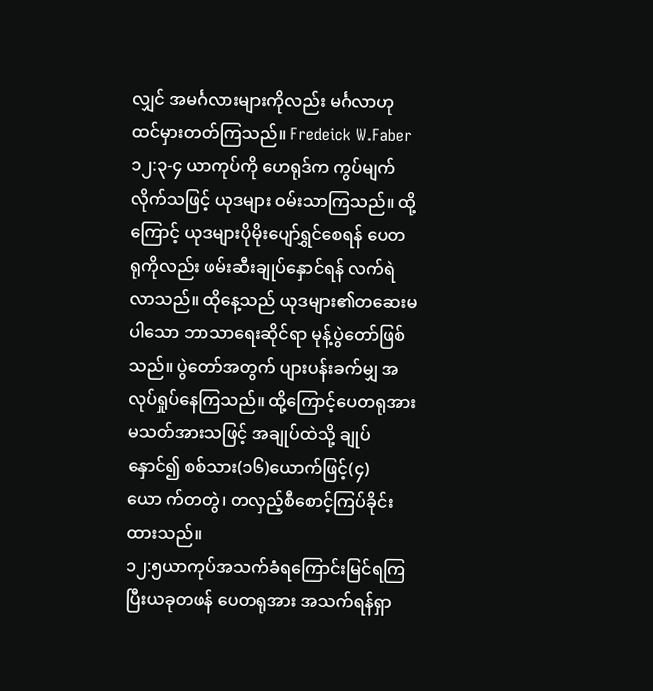လျှင် အမင်္ဂလားများကိုလည်း မင်္ဂလာဟု ထင်မှားတတ်ကြသည်။ Fredeick W.Faber
၁၂:၃-၄ ယာကုပ်ကို ဟေရုဒ်က ကွပ်မျက်လိုက်သဖြင့် ယုဒများ ဝမ်းသာကြသည်။ ထို့ကြောင့် ယုဒများပိုမိုးပျော်ရွှင်စေရန် ပေတရုကိုလည်း ဖမ်းဆီးချုပ်နှောင်ရန် လက်ရဲလာသည်။ ထိုနေ့သည် ယုဒများ၏တဆေးမပါသော ဘာသာရေးဆိုင်ရာ မုန့်ပွဲတော်ဖြစ်သည်။ ပွဲတော်အတွက် ပျားပန်းခက်မျှ အလုပ်ရှုပ်နေကြသည်။ ထို့ကြောင့်ပေတရုအား မသတ်အားသဖြင့် အချုပ်ထဲသို့ ချုပ်နှောင်၍ စစ်သား(၁၆)ယောက်ဖြင့်(၄)ယော က်တတွဲ၊ တလှည့်စီစောင့်ကြပ်ခိုင်းထားသည်။
၁၂:၅ယာကုပ်အသက်ခံရကြောင်းမြင်ရကြပြီးယခုတဖန် ပေတရုအား အသက်ရန်ရှာ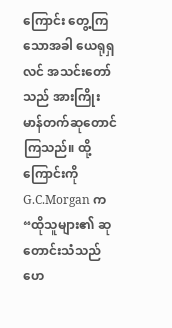ကြောင်း တွေ့ကြသောအခါ ယေရုရှလင် အသင်းတော်သည် အားကြိုးမာန်တက်ဆုတောင်ကြသည်။ ထို့ကြောင်းကို G.C.Morgan က “ထိုသူများ၏ ဆုတောင်းသံသည် ဟေ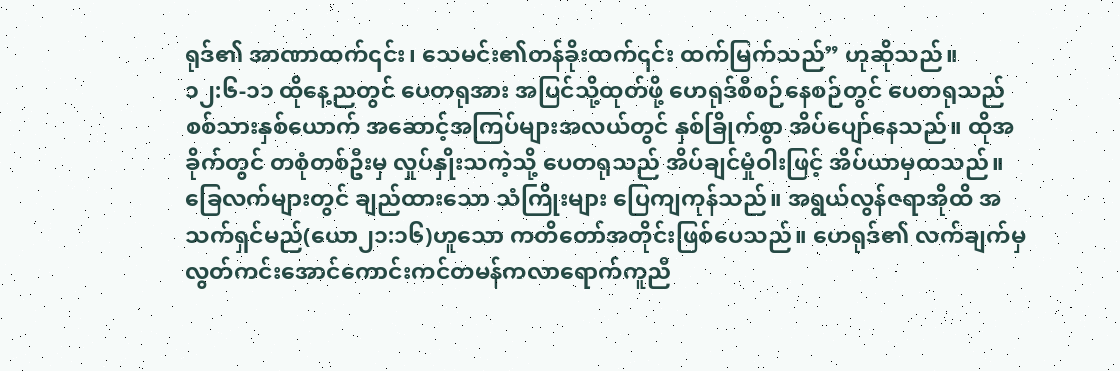ရုဒ်၏ အာဏာထက်၎င်း၊ သေမင်း၏တန်ခိုးထက်၎င်း ထက်မြက်သည်” ဟုဆိုသည်။
၁၂:၆-၁၁ ထိုနေ့ညတွင် ပေတရုအား အပြင်သို့ထုတ်ဖို့ ဟေရုဒ်စီစဉ်နေစဉ်တွင် ပေတရုသည် စစ်သားနှစ်ယောက် အဆောင့်အကြပ်များအလယ်တွင် နှစ်ခြိုက်စွာ အိပ်ပျော်နေသည်။ ထိုအခိုက်တွင် တစုံတစ်ဦးမှ လှုပ်နှိုးသကဲ့သို့ ပေတရုသည် အိပ်ချင်မှုံဝါးဖြင့် အိပ်ယာမှထသည်။ ခြေလက်များတွင် ချည်ထားသော သံကြိုးများ ပြေကျကုန်သည်။ အရွယ်လွန်ဇရာအိုထိ အသက်ရှင်မည်(ယော၂၁:၁၆)ဟူသော ကတိတော်အတိုင်းဖြစ်ပေသည်။ ဟေရုဒ်၏ လက်ချက်မှလွတ်ကင်းအောင်ကောင်းကင်တမန်ကလာရောက်ကူညီ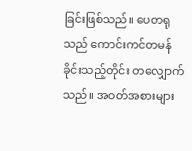ခြင်းဖြစ်သည်။ ပေတရုသည် ကောင်းကင်တမန်ခိုင်းသည့်တိုင်း တလျှောက်သည်။ အဝတ်အစားများ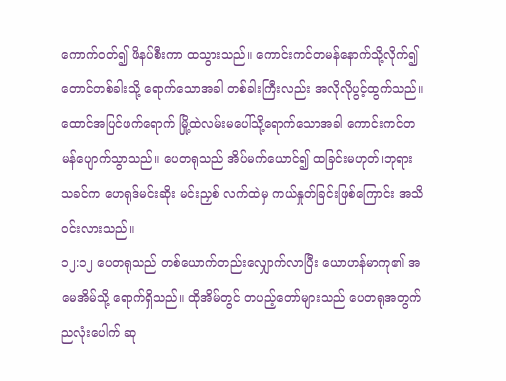ကောက်ဝတ်၍ ဖိနပ်စီးကာ ထသွားသည်။ ကောင်းကင်တမန်နောက်သို့လိုက်၍ တောင်တစ်ခါးသို့ ရောက်သောအခါ တစ်ခါးကြီးလည်း အလိုလိုပွင့်ထွက်သည်။ ထောင်အပြင်ဖက်ရောက် မြို့ထဲလမ်းမပေါ်သို့ရောက်သောအခါ ကောင်းကင်တမန်ပျောက်သွာသည်။ ပေတရုသည် အိပ်မက်ယောင်၍ ထခြင်းမဟုတ်၊ဘုရားသခင်က ဟေရုဒ်မင်းဆိုး မင်းညှစ် လက်ထဲမှ ကယ်နှုတ်ခြင်းဖြစ်ကြောင်း အသိဝင်းလားသည်။
၁၂:၁၂ ပေတရုသည် တစ်ယောက်တည်းလျှောက်လာပြီး ယောဟန်မာကု၏ အမေအိမ်သို့ ရောက်ရှိသည်။ ထိုအိမ်တွင် တပည့်တော်များသည် ပေတရုအတွက် ညလုံးပေါက် ဆု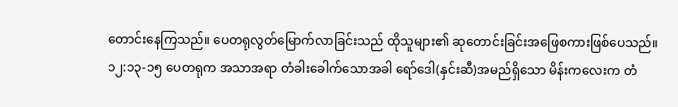တောင်းနေကြသည်။ ပေတရုလွတ်မြောက်လာခြင်းသည် ထိုသူများ၏ ဆုတောင်းခြင်းအဖြေစကားဖြစ်ပေသည်။
၁၂:၁၃-၁၅ ပေတရုက အသာအရာ တံခါးခေါက်သောအခါ ရော်ဒေါ(နှင်းဆီ)အမည်ရှိသော မိန်းကလေးက တံ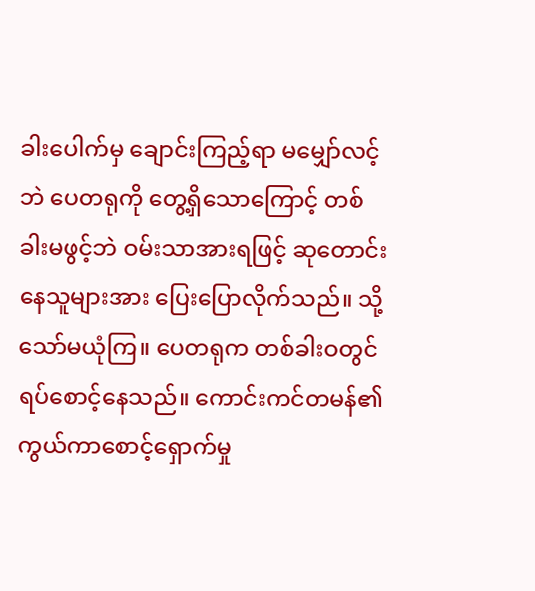ခါးပေါက်မှ ချောင်းကြည့်ရာ မမျှော်လင့်ဘဲ ပေတရုကို တွေ့ရှိသောကြောင့် တစ်ခါးမဖွင့်ဘဲ ဝမ်းသာအားရဖြင့် ဆုတောင်းနေသူများအား ပြေးပြောလိုက်သည်။ သို့သော်မယုံကြ။ ပေတရုက တစ်ခါးဝတွင် ရပ်စောင့်နေသည်။ ကောင်းကင်တမန်၏ ကွယ်ကာစောင့်ရှောက်မှု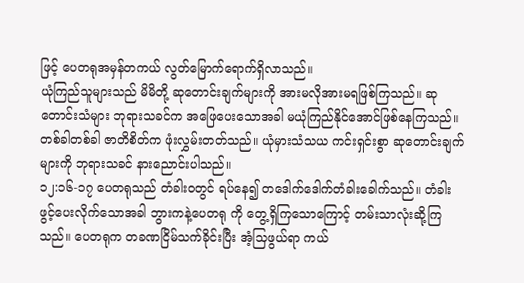ဖြင့် ပေတရုအမှန်တကယ် လွတ်မြောက်ရောက်ရှိလာသည်။
ယုံကြည်သူများသည် မိမိတို့ ဆုတောင်းချက်များကို အားမလိုအားမရဖြစ်ကြသည်။ ဆုတောင်းသံများ ဘုရားသခင်က အဖြေပေးသောအခါ မယုံကြည်နိုင်အောင်ဖြစ်နေကြသည်။ တစ်ခါတစ်ခါ ဇာတိစိတ်က ဖုံးလွှမ်းတတ်သည်။ ယုံမှားသံသယ ကင်းရှင်းစွာ ဆုတောင်းချက်များကို ဘုရားသခင် နားညောင်းပါသည်။
၁၂:၁၆-၁၇ ပေတရုသည် တံခါးဝတွင် ရပ်နေ၍ တဒေါက်ဒေါက်တံခါးခေါက်သည်။ တံခါးဖွင့်ပေးလိုက်သောအခါ ဘွားကနဲ့ပေတရု ကို တွေ့ရှိကြသောကြောင့် တမ်းသာလုံးဆို့ကြသည်။ ပေတရုက တခဏငြိမ်သက်ခိုင်းပြီး အံ့သြဖွယ်ရာ ကယ်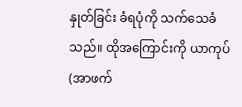နှုတ်ခြင်း ခံရပုံကို သက်သေခံသည်။ ထိုအကြောင်းကို ယာကုပ် (အာဖက်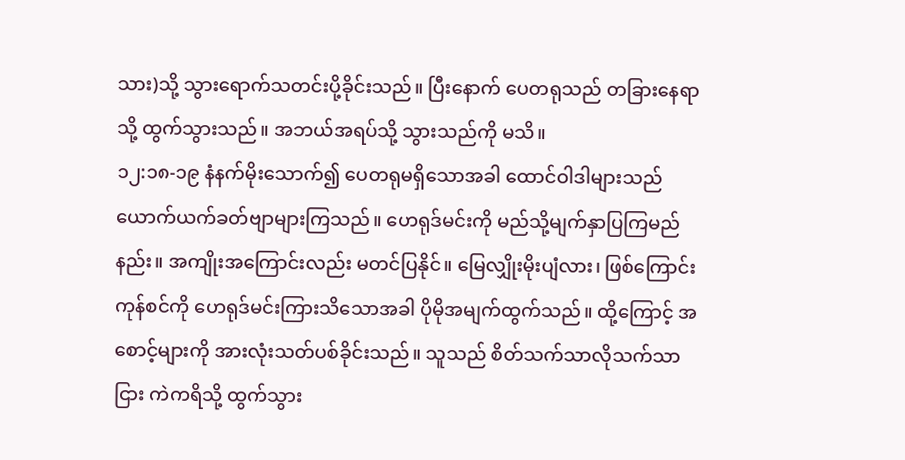သား)သို့ သွားရောက်သတင်းပို့ခိုင်းသည်။ ပြီးနောက် ပေတရုသည် တခြားနေရာသို့ ထွက်သွားသည်။ အဘယ်အရပ်သို့ သွားသည်ကို မသိ။
၁၂:၁၈-၁၉ နံနက်မိုးသောက်၍ ပေတရုမရှိသောအခါ ထောင်ဝါဒါများသည် ယောက်ယက်ခတ်ဗျာများကြသည်။ ဟေရုဒ်မင်းကို မည်သို့မျက်နှာပြကြမည်နည်း။ အကျိုးအကြောင်းလည်း မတင်ပြနိုင်။ မြေလျှိုးမိုးပျံလား၊ ဖြစ်ကြောင်းကုန်စင်ကို ဟေရုဒ်မင်းကြားသိသောအခါ ပိုမိုအမျက်ထွက်သည်။ ထို့ကြောင့် အစောင့်များကို အားလုံးသတ်ပစ်ခိုင်းသည်။ သူသည် စိတ်သက်သာလိုသက်သာငြား ကဲကရိသို့ ထွက်သွား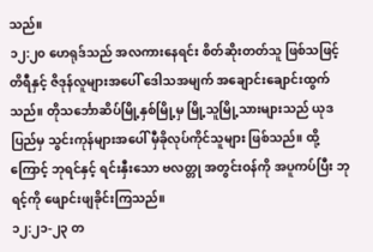သည်။
၁၂:၂၀ ဟေရုဒ်သည် အလကားနေရင်း စိတ်ဆိုးတတ်သူ ဖြစ်သဖြင့် တိရီနှင့် ဇိဒုန်လူများအပေါ် ဒေါသအမျက် အချောင်းချောင်းထွက်သည်။ တိုသင်္ဘောဆိပ်မြို့နှစ်မြို့မှ မြို့သူမြို့သားများသည် ယုဒပြည်မှ သွင်းကုန်များအပေါ် မှီခိုလုပ်ကိုင်သူများ ဖြစ်သည်။ ထို့ကြောင့် ဘုရင်နှင့် ရင်းနှီးသော ဗလတ္တု အတွင်းဝန်ကို အပူကပ်ပြီး ဘုရင့်ကို ဖျောင်းဖျခိုင်းကြသည်။
၁၂:၂၁-၂၃ တ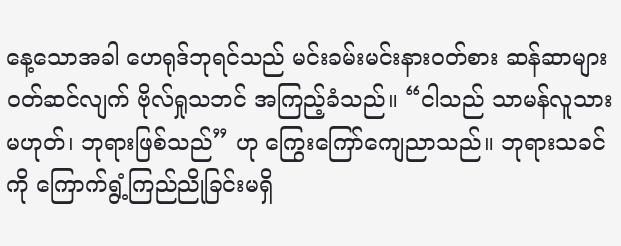နေ့သောအခါ ဟေရုဒ်ဘုရင်သည် မင်းခမ်းမင်းနားဝတ်စား ဆန်ဆာများ ဝတ်ဆင်လျက် ဗိုလ်ရှုသဘင် အကြည့်ခံသည်။ “ငါသည် သာမန်လူသားမဟုတ်၊ ဘုရားဖြစ်သည်” ဟု ကြွေးကြော်ကျေညာသည်။ ဘုရားသခင်ကို ကြောက်ရွံ့ကြည်ညိုခြင်းမရှိ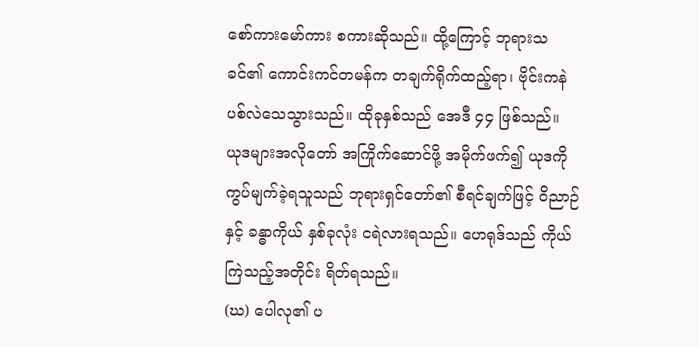စော်ကားမော်ကား စကားဆိုသည်။ ထို့ကြောင့် ဘုရားသခင်၏ ကောင်းကင်တမန်က တချက်ရိုက်ထည့်ရာ၊ ဗိုင်းကနဲ ပစ်လဲသေသွားသည်။ ထိုခုနှစ်သည် အေဒီ ၄၄ ဖြစ်သည်။
ယုဒများအလိုတော် အကြိုက်ဆောင်ဖို့ အမိုက်ဖက်၍ ယုဒကို ကွပ်မျက်ခဲ့ရသူသည် ဘုရားရှင်တော်၏ စီရင်ချက်ဖြင့် ဝိညာဉ်နှင့် ခန္ဓာကိုယ် နှစ်ခုလုံး ငရဲလားရသည်။ ဟေရုဒ်သည် ကိုယ်ကြဲသည့်အတိုင်း ရိတ်ရသည်။
(ဃ) ပေါလု၏ ပ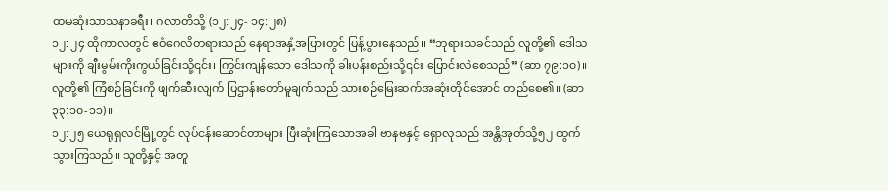ထမဆုံးသာသနာခရီး၊ ဂလာတိသို့ (၁၂:၂၄- ၁၄:၂၈)
၁၂:၂၄ ထိုကာလတွင် ဧဝံဂေလိတရားသည် နေရာအနှံ့အပြားတွင် ပြန့်ပွားနေသည်။ “ဘုရားသခင်သည် လူတို့၏ ဒေါသများကို ချီးမွမ်းကိုးကွယ်ခြင်းသို့၎င်း၊ ကြွင်းကျန်သော ဒေါသကို ခါးပန်းစည်းသို့၎င်း ပြောင်းလဲစေသည်” (ဆာ ၇၉:၁၀)။ လူတို့၏ ကြံစဉ်ခြင်းကို ဖျက်ဆီးလျက် ပြဌာန်းတော်မူချက်သည် သားစဉ်မြေးဆက်အဆုံးတိုင်အောင် တည်စေ၏။ (ဆာ ၃၃:၁၀-၁၁)။
၁၂:၂၅ ယေရုရှလင်မြို့တွင် လုပ်ငန်းဆောင်တာများ ပြီးဆုံးကြသောအခါ ဗာနဗနှင့် ရှောလုသည် အန္တိအုတ်သို့၅၂ ထွက်သွားကြသည်။ သူတို့နှင့် အတူ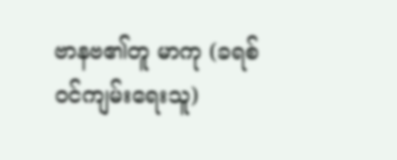ဗာနဗ၏တူ မာကု (ခရစ်ဝင်ကျမ်းရေးသူ)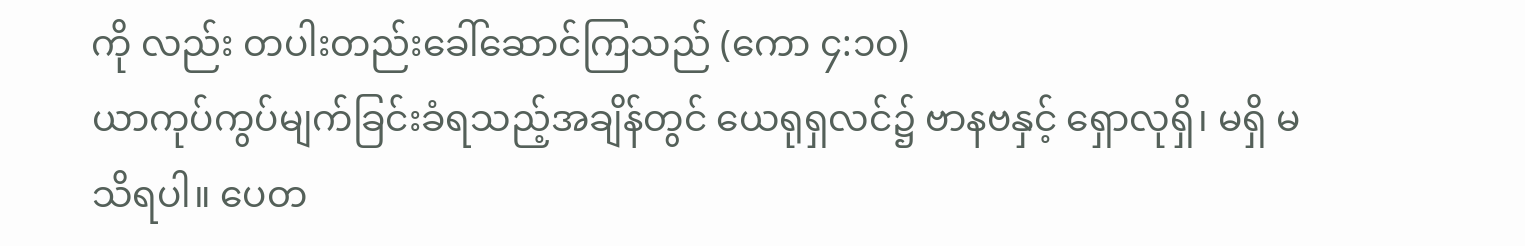ကို လည်း တပါးတည်းခေါ်ဆောင်ကြသည် (ကော ၄:၁၀)
ယာကုပ်ကွပ်မျက်ခြင်းခံရသည့်အချိန်တွင် ယေရုရှလင်၌ ဗာနဗနှင့် ရှောလုရှိ၊ မရှိ မသိရပါ။ ပေတ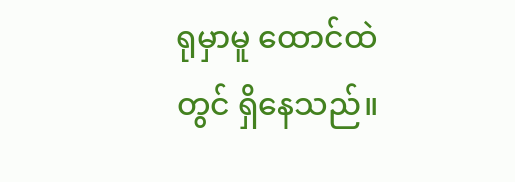ရုမှာမူ ထောင်ထဲတွင် ရှိနေသည်။